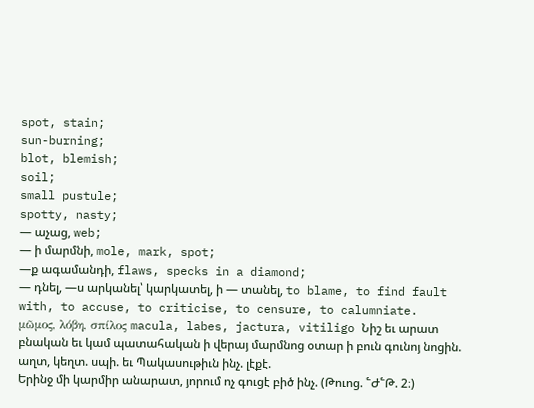spot, stain;
sun-burning;
blot, blemish;
soil;
small pustule;
spotty, nasty;
— աչաց, web;
— ի մարմնի, mole, mark, spot;
—ք ագամանդի, flaws, specks in a diamond;
— դնել, —ս արկանել՝ կարկատել, ի — տանել, to blame, to find fault with, to accuse, to criticise, to censure, to calumniate.
μῶμος, λόβη, σπίλος macula, labes, jactura, vitiligo Նիշ եւ արատ բնական եւ կամ պատահական ի վերայ մարմնոց օտար ի բուն գունոյ նոցին. աղտ, կեղտ. սպի. եւ Պակասութիւն ինչ. լէքէ.
Երինջ մի կարմիր անարատ, յորում ոչ գուցէ բիծ ինչ. (Թուոց. ՟Ժ՟Թ. 2։)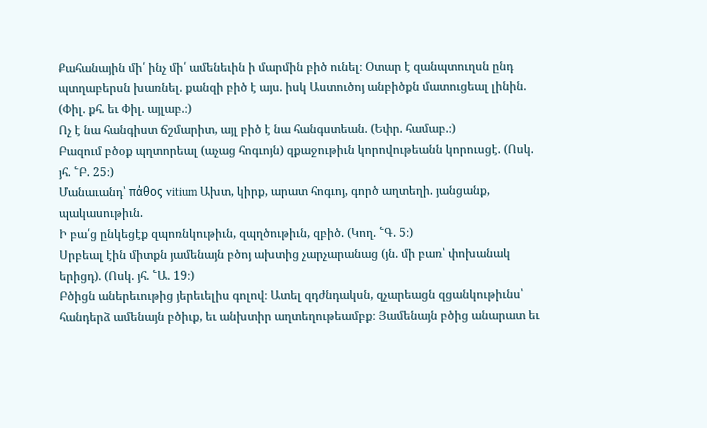Քահանային մի՛ ինչ մի՛ ամենեւին ի մարմին բիծ ունել։ Օտար է զանպտուղսն ընդ պտղաբերսն խառնել. քանզի բիծ է այս. իսկ Աստուծոյ անբիծքն մատուցեալ լինին. (Փիլ. քհ. եւ Փիլ. այլաբ.։)
Ոչ է նա հանգիստ ճշմարիտ, այլ բիծ է նա հանգստեան. (Եփր. համաբ.։)
Բազում բծօք պղտորեալ (աչաց հոգւոյն) զքաջութիւն կորովութեանն կորուսցէ. (Ոսկ. յհ. ՟Բ. 25։)
Մանաւանդ՝ πάθος vitium Ախտ, կիրք, արատ հոգւոյ, գործ աղտեղի. յանցանք, պակասութիւն.
Ի բա՛ց ընկեցէք զպոռնկութիւն, զպղծութիւն, զբիծ. (Կող. ՟Գ. 5։)
Սրբեալ էին միտքն յամենայն բծոյ ախտից չարչարանաց (յն. մի բառ՝ փոխանակ երիցդ). (Ոսկ. յհ. ՟Ա. 19։)
Բծիցն աներեւութից յերեւելիս գոլով։ Ատել զդժնդակսն, զչարեացն զցանկութիւնս՝ հանդերձ ամենայն բծիւք, եւ անխտիր աղտեղութեամբք։ Յամենայն բծից անարատ եւ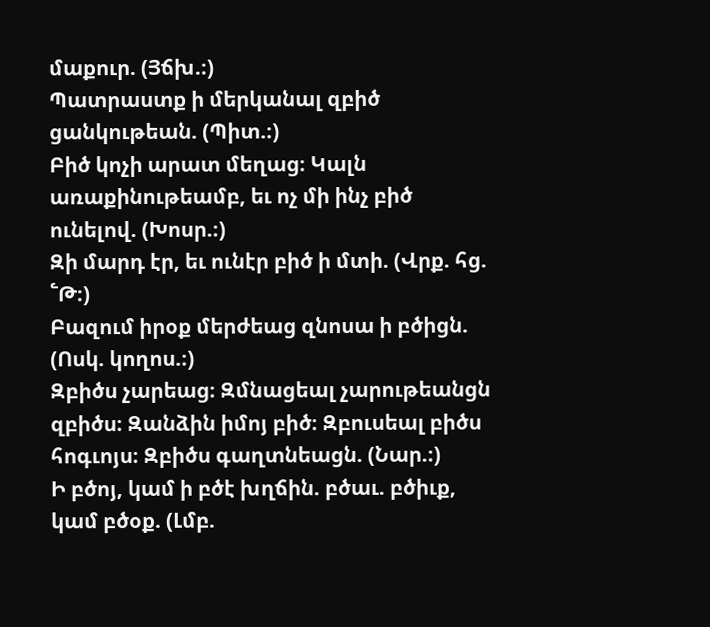մաքուր. (Յճխ.։)
Պատրաստք ի մերկանալ զբիծ ցանկութեան. (Պիտ.։)
Բիծ կոչի արատ մեղաց։ Կալն առաքինութեամբ, եւ ոչ մի ինչ բիծ ունելով. (Խոսր.։)
Զի մարդ էր, եւ ունէր բիծ ի մտի. (Վրք. հց. ՟Թ։)
Բազում իրօք մերժեաց զնոսա ի բծիցն. (Ոսկ. կողոս.։)
Զբիծս չարեաց։ Զմնացեալ չարութեանցն զբիծս։ Զանձին իմոյ բիծ։ Զբուսեալ բիծս հոգւոյս։ Զբիծս գաղտնեացն. (Նար.։)
Ի բծոյ, կամ ի բծէ խղճին. բծաւ. բծիւք, կամ բծօք. (Լմբ.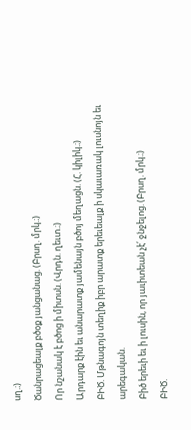սղ.։)
Ծանրացեալք բծօք յանցանաց. (Բրսղ. մրկ.։)
Որ նշանակ է բծոց ի միտսն. (Վրդն. ղեւտ.։)
Արդարք էին եւ անարատք յամենայն բծոյ մեղացն. (Հ. կիլիկ.։)
ԲԻԾ. Մթնագոյն տեղիք իբր արատք երեւեալք ի սկաւառակ լուսնոյն եւ արեգական.
Բիծ երեւի եւ ի լուսին, որ յաւիտեան չէ՛ ջնջելոց. (Բրսղ. մրկ.։)
ԲԻԾ.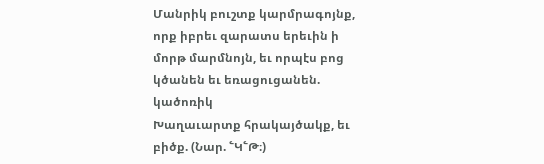Մանրիկ բուշտք կարմրագոյնք, որք իբրեւ զարատս երեւին ի մորթ մարմնոյն, եւ որպէս բոց կծանեն եւ եռացուցանեն. կածոռիկ
Խաղաւարտք հրակայծակք, եւ բիծք. (Նար. ՟Կ՟Թ։)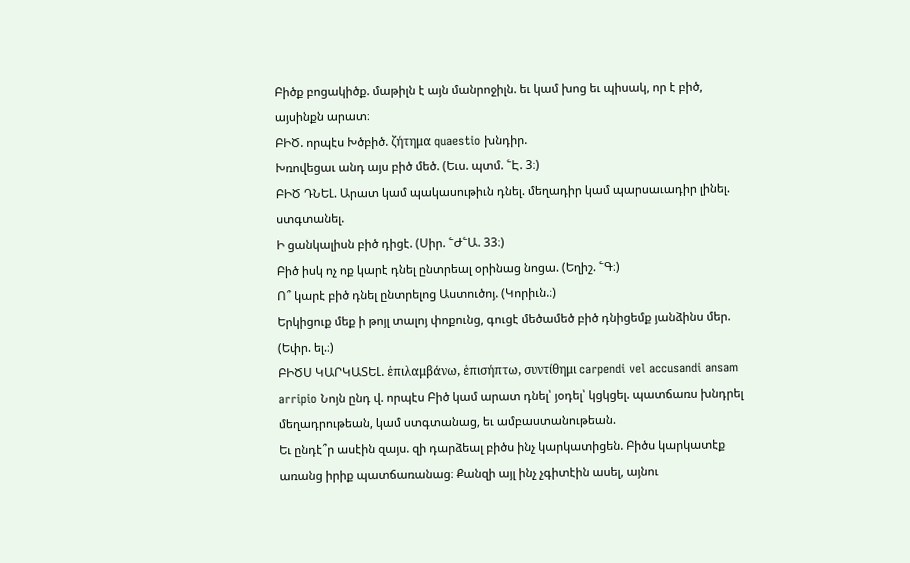Բիծք բոցակիծք. մաթիլն է այն մանրոջիլն. եւ կամ խոց եւ պիսակ, որ է բիծ, այսինքն արատ։
ԲԻԾ. որպէս Խծբիծ. ζήτημα quaestio խնդիր.
Խռովեցաւ անդ այս բիծ մեծ. (Եւս. պտմ. ՟Է. 3։)
ԲԻԾ ԴՆԵԼ. Արատ կամ պակասութիւն դնել. մեղադիր կամ պարսաւադիր լինել. ստգտանել.
Ի ցանկալիսն բիծ դիցէ. (Սիր. ՟Ժ՟Ա. 33։)
Բիծ իսկ ոչ ոք կարէ դնել ընտրեալ օրինաց նոցա. (Եղիշ. ՟Գ։)
Ո՞ կարէ բիծ դնել ընտրելոց Աստուծոյ. (Կորիւն.։)
Երկիցուք մեք ի թոյլ տալոյ փոքունց, գուցէ մեծամեծ բիծ դնիցեմք յանձինս մեր. (Եփր. ել.։)
ԲԻԾՍ ԿԱՐԿԱՏԵԼ. ἑπιλαμβάνω, ἑπισήπτω, συντίθημι carpendi vel accusandi ansam arripio Նոյն ընդ վ. որպէս Բիծ կամ արատ դնել՝ յօդել՝ կցկցել. պատճառս խնդրել մեղադրութեան, կամ ստգտանաց, եւ ամբաստանութեան.
Եւ ընդէ՞ր ասէին զայս. զի դարձեալ բիծս ինչ կարկատիցեն. Բիծս կարկատէք առանց իրիք պատճառանաց։ Քանզի այլ ինչ չգիտէին ասել, այնու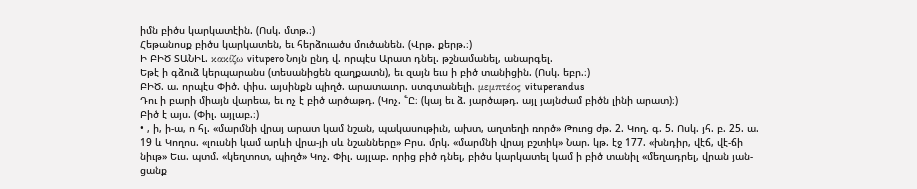իմն բիծս կարկատէին. (Ոսկ. մտթ.։)
Հեթանոսք բիծս կարկատեն, եւ հերձուածս մուծանեն. (Վրթ. քերթ.։)
Ի ԲԻԾ ՏԱՆԻԼ. κακίζω vitupero Նոյն ընդ վ. որպէս Արատ դնել. թշնամանել, անարգել.
Եթէ ի գձուձ կերպարանս (տեսանիցեն զաղքատն), եւ զայն եւս ի բիծ տանիցին. (Ոսկ. եբր.։)
ԲԻԾ. ա. որպէս Փիծ. փիս. այսինքն պիղծ. արատաւոր. ստգտանելի. μεμπτέος vituperandus
Դու ի բարի միայն վարեա, եւ ոչ է բիծ արծաթդ. (Կոչ. ՟Ը։ (կայ եւ ձ. յարծաթդ. այլ յայնժամ բիծն լինի արատ)։)
Բիծ է այս. (Փիլ. այլաբ.։)
• , ի, ի-ա, ո հլ. «մարմնի վրայ արատ կամ նշան, պակասութիւն, ախտ, աղտեղի ռործ» Թուոց ժթ. 2. Կող. գ. 5. Ոսկ. յհ. բ. 25. ա. 19 և Կողոս. «լուսնի կամ արևի վրա-յի սև նշանները» Բրս. մրկ. «մարմնի վրայ բշտիկ» Նար. կթ. էջ 177. «խնդիր, վէճ, վէ-ճի նիւթ» Եւս. պտմ. «կեղտոտ, պիղծ» Կոչ. Փիլ. այլաբ. որից բիծ դնել, բիծս կարկատել կամ ի բիծ տանիլ «մեղադրել, վրան յան-ցանք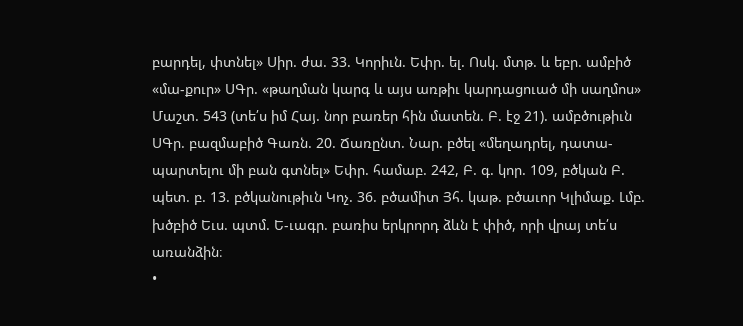բարդել, փտնել» Սիր. ժա. 33. Կորիւն. Եփր. ել. Ոսկ. մտթ. և եբր. ամբիծ «մա-քուր» ՍԳր. «թաղման կարգ և այս առթիւ կարդացուած մի սաղմոս» Մաշտ. 543 (տե՛ս իմ Հայ. նոր բառեր հին մատեն. Բ. էջ 21). ամբծութիւն ՍԳր. բազմաբիծ Գառն. 20. Ճառընտ. Նար. բծել «մեղադրել, դատա-պարտելու մի բան գտնել» Եփր. համաբ. 242, Բ. գ. կոր. 109, բծկան Բ. պետ. բ. 13. բծկանութիւն Կոչ. 36. բծամիտ Յհ. կաթ. բծաւոր Կլիմաք. Լմբ. խծբիծ Եւս. պտմ. Ե-ւագր. բառիս երկրորդ ձևն է փիծ, որի վրայ տե՛ս առանձին։
•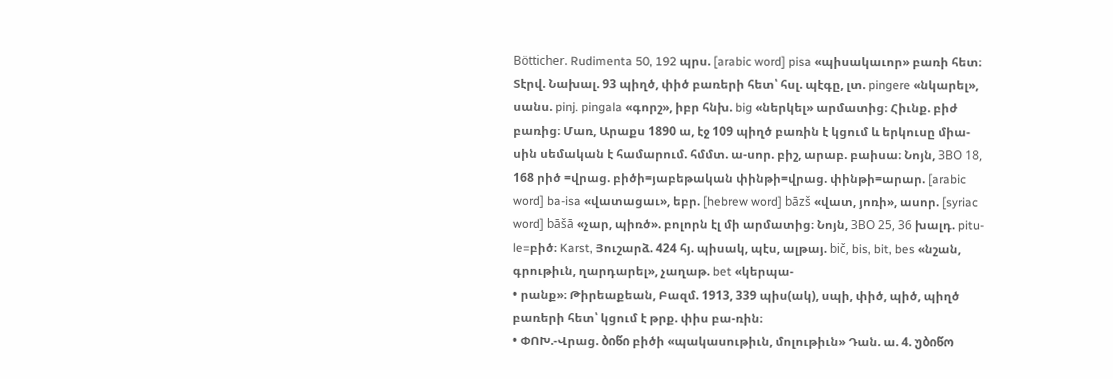Bötticher. Rudimenta 50, 192 պրս. [arabic word] pisa «պիսակաւոր» բառի հետ։ Տէրվ. Նախալ. 93 պիղծ, փիծ բառերի հետ՝ հսլ. պէգը, լտ. pingere «նկարել», սանս. pinj. pingala «գորշ», իբր հնխ. big «ներկել» արմատից։ Հիւնք. բիժ բառից։ Մառ, Արաքս 1890 ա, էջ 109 պիղծ բառին է կցում և երկուսը միա-սին սեմական է համարում. հմմտ. ա-սոր. բիշ, արաբ. բաիսա։ Նոյն, ЗВО 18, 168 րիծ =վրաց. բիծի=յաբեթական փինթի=վրաց. փինթի=արար. [arabic word] ba-isa «վատացաւ», եբր. [hebrew word] bāzš «վատ, յոռի», ասոր. [syriac word] bāšā «չար, պիռծ». բոլորն էլ մի արմատից։ Նոյն, ЗВO 25, 36 խալդ. pitu-le=բիծ։ Karst, Յուշարձ. 424 հյ. պիսակ, պէս, ալթայ. bič, bis, bit, bes «նշան, գրութիւն, ղարդարել», չաղաթ. bet «կերպա-
• րանք»։ Թիրեաքեան, Բազմ. 1913, 339 պիս(ակ), սպի, փիծ, պիծ, պիղծ բառերի հետ՝ կցում է թրք. փիս բա-ռին։
• ՓՈԽ.-Վրաց. ბიწი բիծի «պակասութիւն, մոլութիւն» Դան. ա. 4. უბიწო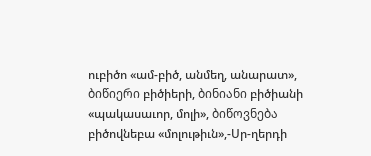ուբիծո «ամ-բիծ, անմեղ, անարատ», ბიწიერი բիծիերի, ბინიანი բիծիանի «պակասաւոր, մոլի», ბიწოვნება բիծովնեբա «մոլութիւն»,-Սր-ղերդի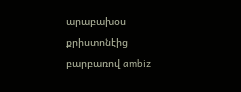արաբախօս քրիստոնէից բարբառով ambiz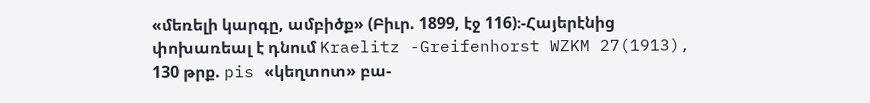«մեռելի կարգը, ամբիծք» (Բիւր. 1899, էջ 116)։-Հայերէնից փոխառեալ է դնում Kraelitz -Greifenhorst WZKM 27(1913), 130 թրք. pis «կեղտոտ» բա-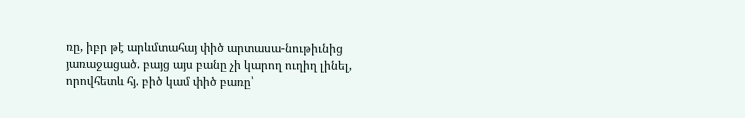ռը, իբր թէ արևմտահայ փիծ արտասա-նութիւնից յառաջացած. բայց այս բանը չի կարող ուղիղ լինել, որովհետև հյ. բիծ կամ փիծ բառը՝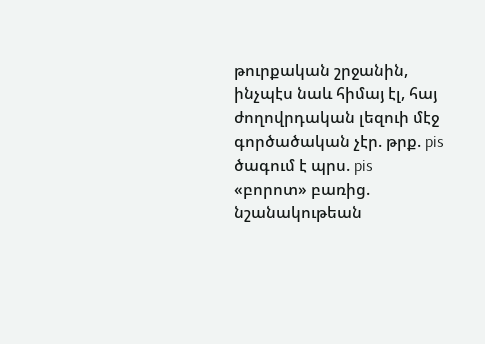թուրքական շրջանին, ինչպէս նաև հիմայ էլ, հայ ժողովրդական լեզուի մէջ գործածական չէր. թրք. pis ծագում է պրս. pis «բորոտ» բառից. նշանակութեան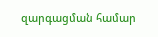զարգացման համար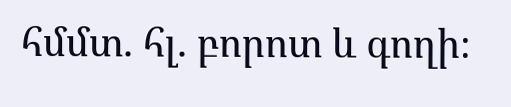հմմտ. հլ. բորոտ և գողի։